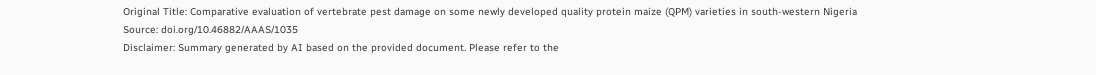Original Title: Comparative evaluation of vertebrate pest damage on some newly developed quality protein maize (QPM) varieties in south-western Nigeria
Source: doi.org/10.46882/AAAS/1035
Disclaimer: Summary generated by AI based on the provided document. Please refer to the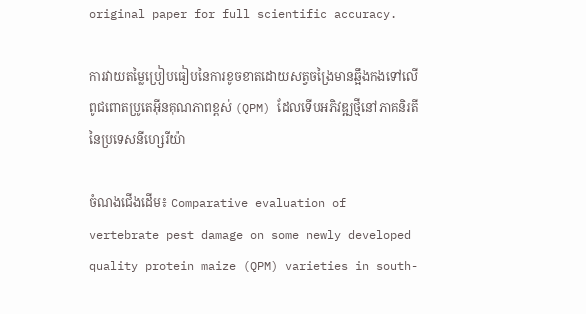original paper for full scientific accuracy.

ការវាយតម្លៃប្រៀបធៀបនៃការខូចខាតដោយសត្វចង្រៃមានឆ្អឹងកងទៅលើពូជពោតប្រូតេអ៊ីនគុណភាពខ្ពស់ (QPM) ដែលទើបអភិវឌ្ឍថ្មីនៅភាគនិរតីនៃប្រទេសនីហ្សេរីយ៉ា

ចំណងជើងដើម៖ Comparative evaluation of vertebrate pest damage on some newly developed quality protein maize (QPM) varieties in south-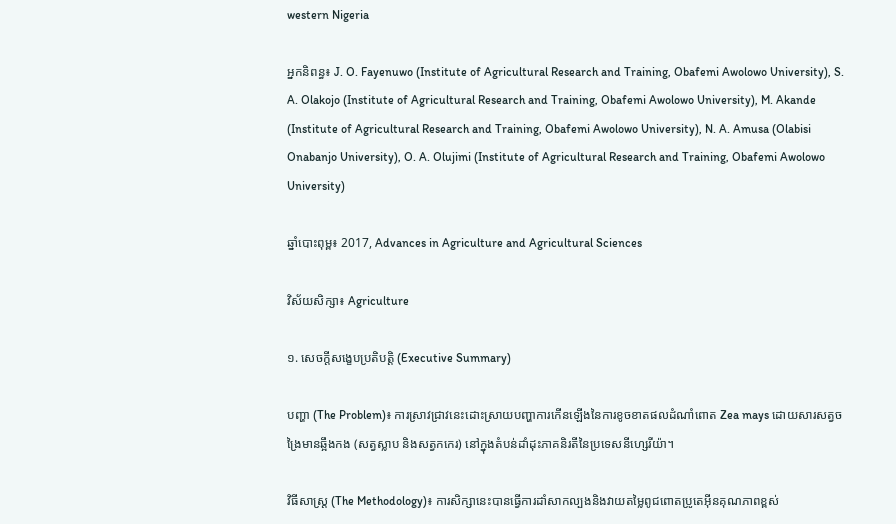western Nigeria

អ្នកនិពន្ធ៖ J. O. Fayenuwo (Institute of Agricultural Research and Training, Obafemi Awolowo University), S. A. Olakojo (Institute of Agricultural Research and Training, Obafemi Awolowo University), M. Akande (Institute of Agricultural Research and Training, Obafemi Awolowo University), N. A. Amusa (Olabisi Onabanjo University), O. A. Olujimi (Institute of Agricultural Research and Training, Obafemi Awolowo University)

ឆ្នាំបោះពុម្ព៖ 2017, Advances in Agriculture and Agricultural Sciences

វិស័យសិក្សា៖ Agriculture

១. សេចក្តីសង្ខេបប្រតិបត្តិ (Executive Summary)

បញ្ហា (The Problem)៖ ការស្រាវជ្រាវនេះដោះស្រាយបញ្ហាការកើនឡើងនៃការខូចខាតផលដំណាំពោត Zea mays ដោយសារសត្វចង្រៃមានឆ្អឹងកង (សត្វស្លាប និងសត្វកកេរ) នៅក្នុងតំបន់ដាំដុះភាគនិរតីនៃប្រទេសនីហ្សេរីយ៉ា។

វិធីសាស្ត្រ (The Methodology)៖ ការសិក្សានេះបានធ្វើការដាំសាកល្បងនិងវាយតម្លៃពូជពោតប្រូតេអ៊ីនគុណភាពខ្ពស់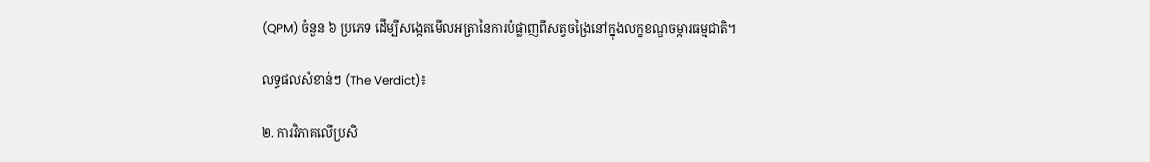(QPM) ចំនួន ៦ ប្រភេទ ដើម្បីសង្កេតមើលអត្រានៃការបំផ្លាញពីសត្វចង្រៃនៅក្នុងលក្ខខណ្ឌចម្ការធម្មជាតិ។

លទ្ធផលសំខាន់ៗ (The Verdict)៖

២. ការវិភាគលើប្រសិ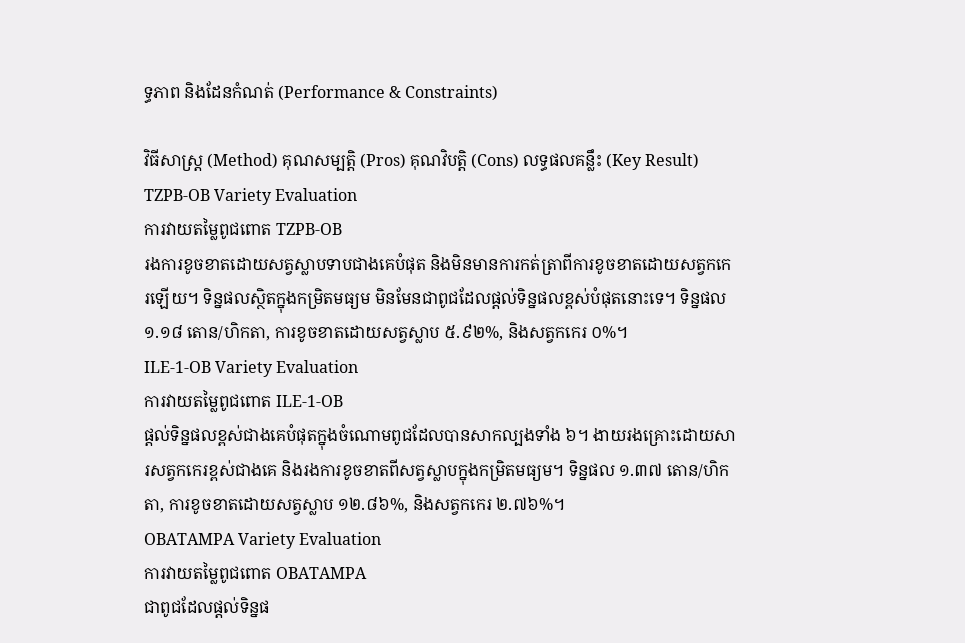ទ្ធភាព និងដែនកំណត់ (Performance & Constraints)

វិធីសាស្ត្រ (Method) គុណសម្បត្តិ (Pros) គុណវិបត្តិ (Cons) លទ្ធផលគន្លឹះ (Key Result)
TZPB-OB Variety Evaluation
ការវាយតម្លៃពូជពោត TZPB-OB
រងការខូចខាតដោយសត្វស្លាបទាបជាងគេបំផុត និងមិនមានការកត់ត្រាពីការខូចខាតដោយសត្វកកេរឡើយ។ ទិន្នផលស្ថិតក្នុងកម្រិតមធ្យម មិនមែនជាពូជដែលផ្តល់ទិន្នផលខ្ពស់បំផុតនោះទេ។ ទិន្នផល ១.១៨ តោន/ហិកតា, ការខូចខាតដោយសត្វស្លាប ៥.៩២%, និងសត្វកកេរ ០%។
ILE-1-OB Variety Evaluation
ការវាយតម្លៃពូជពោត ILE-1-OB
ផ្តល់ទិន្នផលខ្ពស់ជាងគេបំផុតក្នុងចំណោមពូជដែលបានសាកល្បងទាំង ៦។ ងាយរងគ្រោះដោយសារសត្វកកេរខ្ពស់ជាងគេ និងរងការខូចខាតពីសត្វស្លាបក្នុងកម្រិតមធ្យម។ ទិន្នផល ១.៣៧ តោន/ហិកតា, ការខូចខាតដោយសត្វស្លាប ១២.៨៦%, និងសត្វកកេរ ២.៧៦%។
OBATAMPA Variety Evaluation
ការវាយតម្លៃពូជពោត OBATAMPA
ជាពូជដែលផ្តល់ទិន្នផ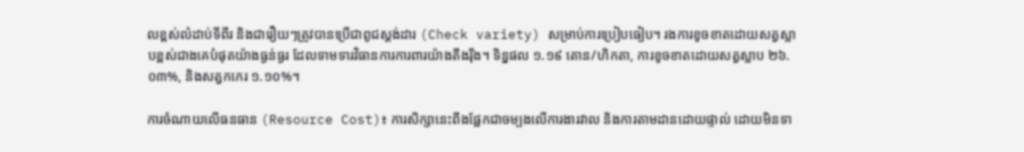លខ្ពស់លំដាប់ទីពីរ និងជារឿយៗត្រូវបានប្រើជាពូជស្តង់ដារ (Check variety) សម្រាប់ការប្រៀបធៀប។ រងការខូចខាតដោយសត្វស្លាបខ្ពស់ជាងគេបំផុតយ៉ាងធ្ងន់ធ្ងរ ដែលទាមទារវិធានការការពារយ៉ាងតឹងរ៉ឹង។ ទិន្នផល ១.១៩ តោន/ហិកតា, ការខូចខាតដោយសត្វស្លាប ២៦.០៣%, និងសត្វកកេរ ១.១០%។

ការចំណាយលើធនធាន (Resource Cost)៖ ការសិក្សានេះពឹងផ្អែកជាចម្បងលើការងារវាល និងការតាមដានដោយផ្ទាល់ ដោយមិនទា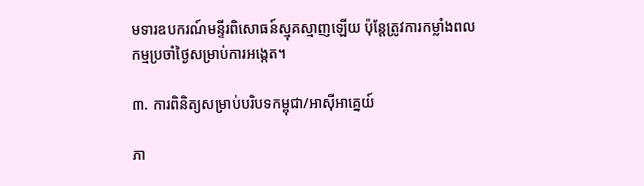មទារឧបករណ៍មន្ទីរពិសោធន៍ស្មុគស្មាញឡើយ ប៉ុន្តែត្រូវការកម្លាំងពលកម្មប្រចាំថ្ងៃសម្រាប់ការអង្កេត។

៣. ការពិនិត្យសម្រាប់បរិបទកម្ពុជា/អាស៊ីអាគ្នេយ៍

ភា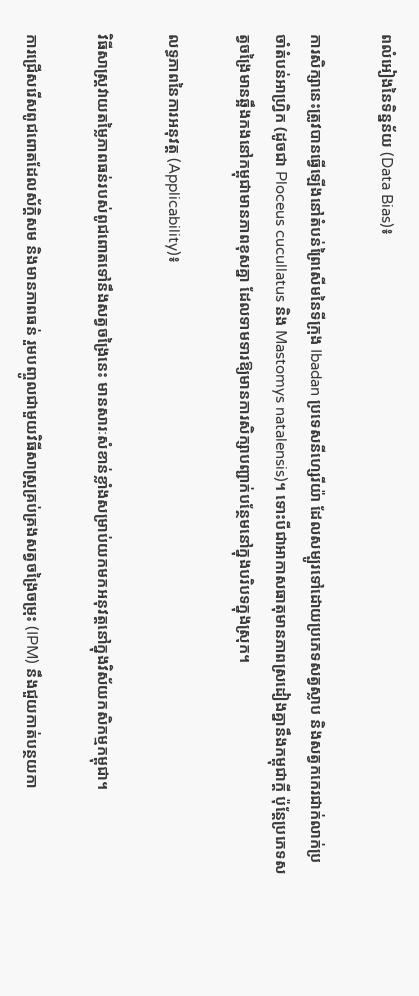ពលំអៀងនៃទិន្នន័យ (Data Bias)៖

ការសិក្សានេះត្រូវបានធ្វើឡើងនៅតំបន់ព្រៃសើមនៃទីក្រុង Ibadan ប្រទេសនីហ្សេរីយ៉ា ដែលសម្បូរទៅដោយប្រភេទសត្វស្លាប និងសត្វកកេរជាក់លាក់ប្រចាំតំបន់អាហ្វ្រិក (ដូចជា Ploceus cucullatus និង Mastomys natalensis)។ ទោះបីជាអាកាសធាតុមានភាពស្រដៀងគ្នានឹងកម្ពុជាក្ដី ប៉ុន្តែប្រភេទសត្វចង្រៃមានឆ្អឹងកងនៅកម្ពុជាមានភាពខុសគ្នា ដែលទាមទារឱ្យមានការសិក្សាបញ្ជាក់បន្ថែមនៅក្នុងបរិបទក្នុងស្រុក។

លទ្ធភាពនៃការអនុវត្ត (Applicability)៖

វិធីសាស្ត្រវាយតម្លៃភាពធន់របស់ពូជពោតទៅនឹងសត្វចង្រៃនេះ មានសារៈសំខាន់ខ្លាំងសម្រាប់យកមកអនុវត្តនៅក្នុងវិស័យកសិកម្មកម្ពុជា។

ការជ្រើសរើសពូជពោតដែលស័ក្តិសម និងមានភាពធន់ រួមបញ្ចូលជាមួយវិធីសាស្ត្រគ្រប់គ្រងសត្វចង្រៃចម្រុះ (IPM) នឹងជួយកាត់បន្ថយកា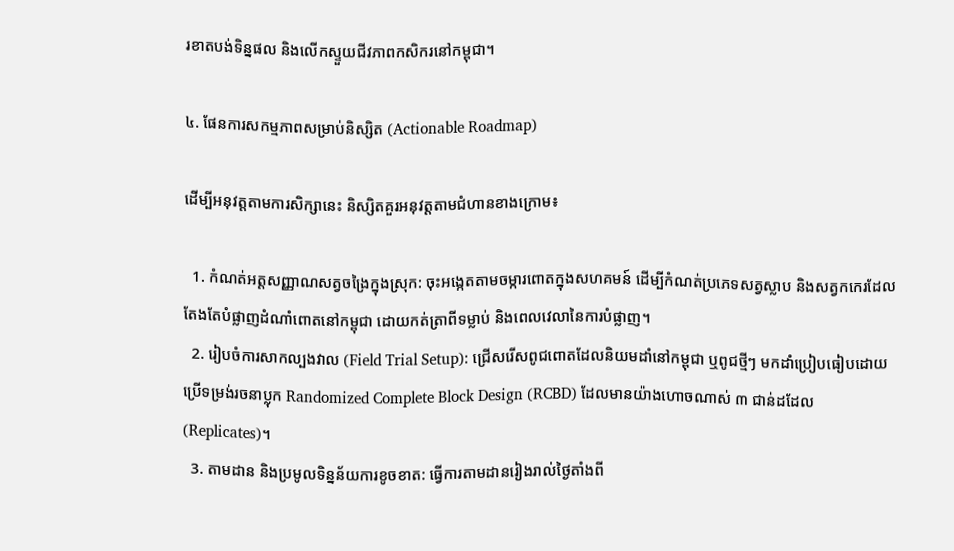រខាតបង់ទិន្នផល និងលើកស្ទួយជីវភាពកសិករនៅកម្ពុជា។

៤. ផែនការសកម្មភាពសម្រាប់និស្សិត (Actionable Roadmap)

ដើម្បីអនុវត្តតាមការសិក្សានេះ និស្សិតគួរអនុវត្តតាមជំហានខាងក្រោម៖

  1. កំណត់អត្តសញ្ញាណសត្វចង្រៃក្នុងស្រុក: ចុះអង្កេតតាមចម្ការពោតក្នុងសហគមន៍ ដើម្បីកំណត់ប្រភេទសត្វស្លាប និងសត្វកកេរដែលតែងតែបំផ្លាញដំណាំពោតនៅកម្ពុជា ដោយកត់ត្រាពីទម្លាប់ និងពេលវេលានៃការបំផ្លាញ។
  2. រៀបចំការសាកល្បងវាល (Field Trial Setup): ជ្រើសរើសពូជពោតដែលនិយមដាំនៅកម្ពុជា ឬពូជថ្មីៗ មកដាំប្រៀបធៀបដោយប្រើទម្រង់រចនាប្លុក Randomized Complete Block Design (RCBD) ដែលមានយ៉ាងហោចណាស់ ៣ ជាន់ដដែល (Replicates)។
  3. តាមដាន និងប្រមូលទិន្នន័យការខូចខាត: ធ្វើការតាមដានរៀងរាល់ថ្ងៃតាំងពី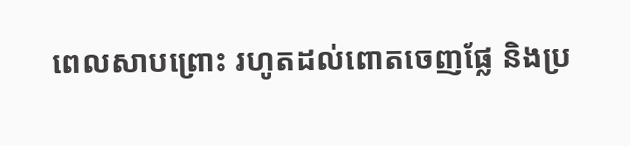ពេលសាបព្រោះ រហូតដល់ពោតចេញផ្លែ និងប្រ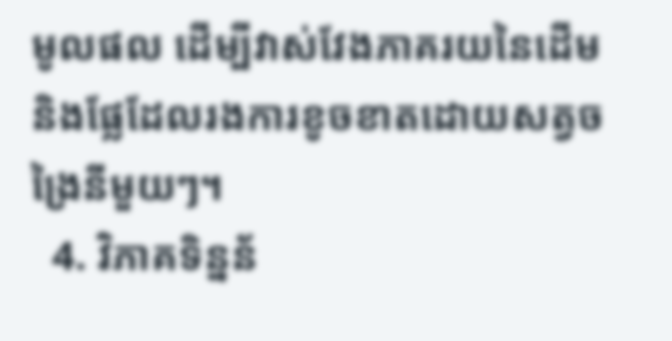មូលផល ដើម្បីវាស់វែងភាគរយនៃដើម និងផ្លែដែលរងការខូចខាតដោយសត្វចង្រៃនីមួយៗ។
  4. វិភាគទិន្នន័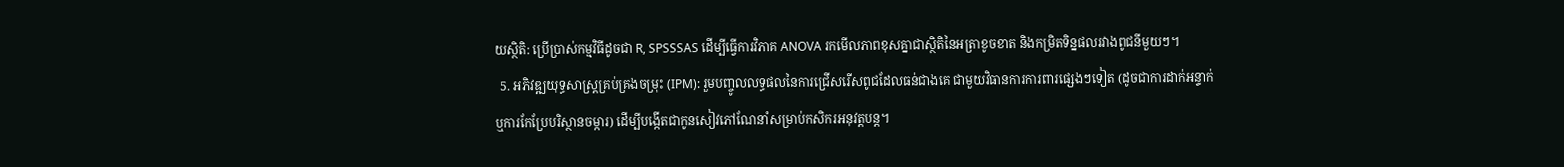យស្ថិតិ: ប្រើប្រាស់កម្មវិធីដូចជា R, SPSSSAS ដើម្បីធ្វើការវិភាគ ANOVA រកមើលភាពខុសគ្នាជាស្ថិតិនៃអត្រាខូចខាត និងកម្រិតទិន្នផលរវាងពូជនីមួយៗ។
  5. អភិវឌ្ឍយុទ្ធសាស្ត្រគ្រប់គ្រងចម្រុះ (IPM): រួមបញ្ចូលលទ្ធផលនៃការជ្រើសរើសពូជដែលធន់ជាងគេ ជាមួយវិធានការការពារផ្សេងៗទៀត (ដូចជាការដាក់អន្ទាក់ ឬការកែប្រែបរិស្ថានចម្ការ) ដើម្បីបង្កើតជាកូនសៀវភៅណែនាំសម្រាប់កសិករអនុវត្តបន្ត។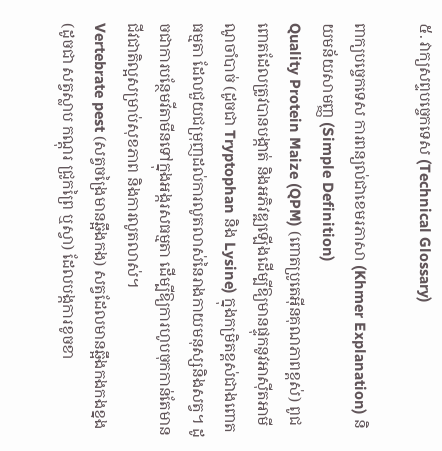៥. វាក្យសព្ទបច្ចេកទេស (Technical Glossary)

ពាក្យបច្ចេកទេស ការពន្យល់ជាខេមរភាសា (Khmer Explanation) និយមន័យសាមញ្ញ (Simple Definition)
Quality Protein Maize (QPM) (ពោតប្រូតេអ៊ីនគុណភាពខ្ពស់) ពូជពោតដែលត្រូវបានបង្កាត់ និងអភិវឌ្ឍឡើងដើម្បីឱ្យមានផ្ទុកនូវអាស៊ីតអាមីណូចាំបាច់ (ដូចជា Tryptophan និង Lysine) ក្នុងកម្រិតខ្ពស់ជាងពោតធម្មតា ដែលជួយជម្រុញដល់ការលូតលាស់នៃរាងកាយមនុស្សនិងសត្វ។ ដូចជាការបន្ថែមវីតាមីនទៅក្នុងអង្ករសធម្មតា ដើម្បីឱ្យការហូបចុកកាន់តែមានជីវជាតិល្អសម្រាប់សុខភាព និងការលូតលាស់។
Vertebrate pest (សត្វចង្រៃមានឆ្អឹងកង) សត្វដែលមានឆ្អឹងកងកងខ្នង (ដូចជា សត្វស្លាប កណ្តុរ ជ្រូកព្រៃ ឬស្វា) ដែលបង្កការខូចខា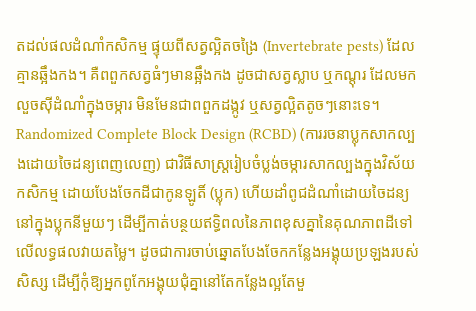តដល់ផលដំណាំកសិកម្ម ផ្ទុយពីសត្វល្អិតចង្រៃ (Invertebrate pests) ដែលគ្មានឆ្អឹងកង។ គឺពពួកសត្វធំៗមានឆ្អឹងកង ដូចជាសត្វស្លាប ឬកណ្តុរ ដែលមកលួចស៊ីដំណាំក្នុងចម្ការ មិនមែនជាពពួកដង្កូវ ឬសត្វល្អិតតូចៗនោះទេ។
Randomized Complete Block Design (RCBD) (ការរចនាប្លុកសាកល្បងដោយចៃដន្យពេញលេញ) ជាវិធីសាស្ត្ររៀបចំប្លង់ចម្ការសាកល្បងក្នុងវិស័យកសិកម្ម ដោយបែងចែកដីជាកូនឡូតិ៍ (ប្លុក) ហើយដាំពូជដំណាំដោយចៃដន្យនៅក្នុងប្លុកនីមួយៗ ដើម្បីកាត់បន្ថយឥទ្ធិពលនៃភាពខុសគ្នានៃគុណភាពដីទៅលើលទ្ធផលវាយតម្លៃ។ ដូចជាការចាប់ឆ្នោតបែងចែកកន្លែងអង្គុយប្រឡងរបស់សិស្ស ដើម្បីកុំឱ្យអ្នកពូកែអង្គុយជុំគ្នានៅតែកន្លែងល្អតែមួ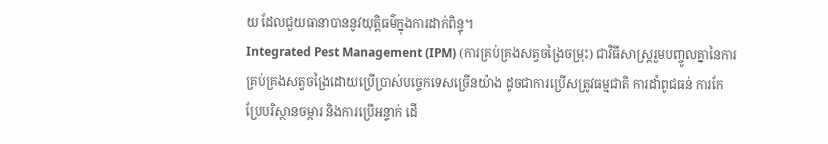យ ដែលជួយធានាបាននូវយុត្តិធម៌ក្នុងការដាក់ពិន្ទុ។
Integrated Pest Management (IPM) (ការគ្រប់គ្រងសត្វចង្រៃចម្រុះ) ជាវិធីសាស្ត្ររួមបញ្ចូលគ្នានៃការគ្រប់គ្រងសត្វចង្រៃដោយប្រើប្រាស់បច្ចេកទេសច្រើនយ៉ាង ដូចជាការប្រើសត្រូវធម្មជាតិ ការដាំពូជធន់ ការកែប្រែបរិស្ថានចម្ការ និងការប្រើអន្ទាក់ ដើ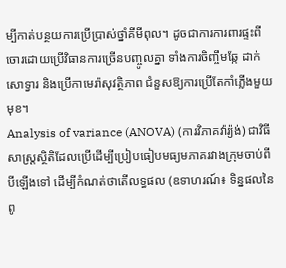ម្បីកាត់បន្ថយការប្រើប្រាស់ថ្នាំគីមីពុល។ ដូចជាការការពារផ្ទះពីចោរដោយប្រើវិធានការច្រើនបញ្ចូលគ្នា ទាំងការចិញ្ចឹមឆ្កែ ដាក់សោទ្វារ និងប្រើកាមេរ៉ាសុវត្ថិភាព ជំនួសឱ្យការប្រើតែកាំភ្លើងមួយមុខ។
Analysis of variance (ANOVA) (ការវិភាគវ៉ារ្យ៉ង់) ជាវិធីសាស្ត្រស្ថិតិដែលប្រើដើម្បីប្រៀបធៀបមធ្យមភាគរវាងក្រុមចាប់ពីបីឡើងទៅ ដើម្បីកំណត់ថាតើលទ្ធផល (ឧទាហរណ៍៖ ទិន្នផលនៃពូ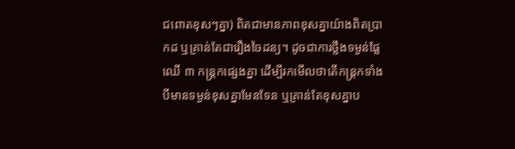ជពោតខុសៗគ្នា) ពិតជាមានភាពខុសគ្នាយ៉ាងពិតប្រាកដ ឬគ្រាន់តែជារឿងចៃដន្យ។ ដូចជាការថ្លឹងទម្ងន់ផ្លែឈើ ៣ កន្ត្រកផ្សេងគ្នា ដើម្បីរកមើលថាតើកន្ត្រកទាំងបីមានទម្ងន់ខុសគ្នាមែនទែន ឬគ្រាន់តែខុសគ្នាប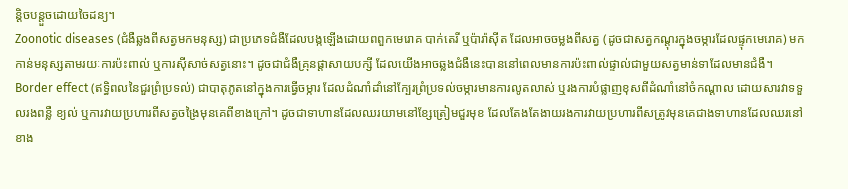ន្តិចបន្តួចដោយចៃដន្យ។
Zoonotic diseases (ជំងឺឆ្លងពីសត្វមកមនុស្ស) ជាប្រភេទជំងឺដែលបង្កឡើងដោយពពួកមេរោគ បាក់តេរី ឬប៉ារ៉ាស៊ីត ដែលអាចចម្លងពីសត្វ (ដូចជាសត្វកណ្តុរក្នុងចម្ការដែលផ្ទុកមេរោគ) មកកាន់មនុស្សតាមរយៈការប៉ះពាល់ ឬការស៊ីសាច់សត្វនោះ។ ដូចជាជំងឺគ្រុនផ្តាសាយបក្សី ដែលយើងអាចឆ្លងជំងឺនេះបាននៅពេលមានការប៉ះពាល់ផ្ទាល់ជាមួយសត្វមាន់ទាដែលមានជំងឺ។
Border effect (ឥទ្ធិពលនៃជួរព្រំប្រទល់) ជាបាតុភូតនៅក្នុងការធ្វើចម្ការ ដែលដំណាំដាំនៅក្បែរព្រំប្រទល់ចម្ការមានការលូតលាស់ ឬរងការបំផ្លាញខុសពីដំណាំនៅចំកណ្តាល ដោយសារវាទទួលរងពន្លឺ ខ្យល់ ឬការវាយប្រហារពីសត្វចង្រៃមុនគេពីខាងក្រៅ។ ដូចជាទាហានដែលឈរយាមនៅខ្សែត្រៀមជួរមុខ ដែលតែងតែងាយរងការវាយប្រហារពីសត្រូវមុនគេជាងទាហានដែលឈរនៅខាង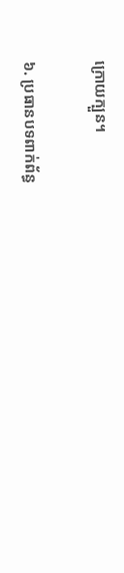ក្រោយក្បួន។

៦. ប្រធានបទពាក់ព័ន្ធ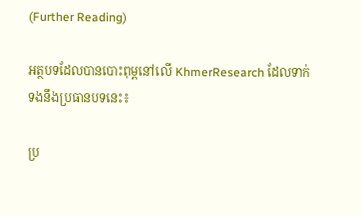(Further Reading)

អត្ថបទដែលបានបោះពុម្ពនៅលើ KhmerResearch ដែលទាក់ទងនឹងប្រធានបទនេះ៖

ប្រ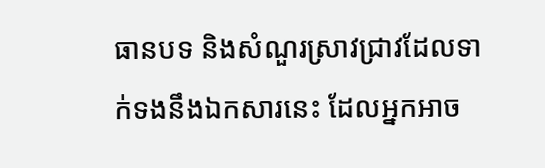ធានបទ និងសំណួរស្រាវជ្រាវដែលទាក់ទងនឹងឯកសារនេះ ដែលអ្នកអាច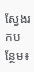ស្វែងរកបន្ថែម៖